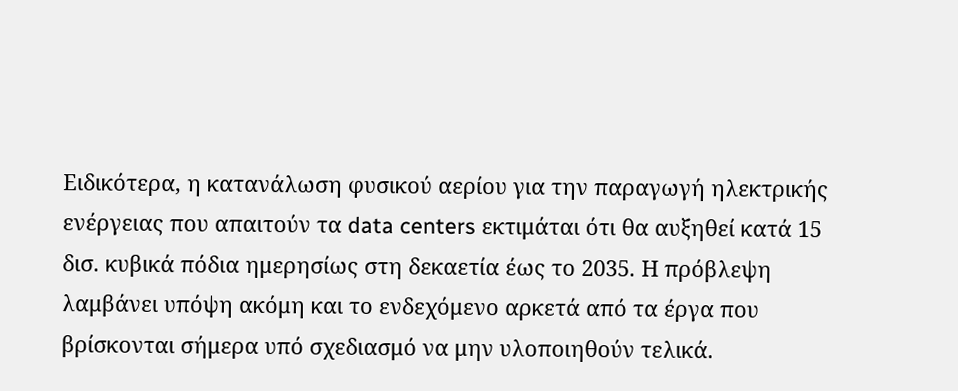Ειδικότερα, η κατανάλωση φυσικού αερίου για την παραγωγή ηλεκτρικής ενέργειας που απαιτούν τα data centers εκτιμάται ότι θα αυξηθεί κατά 15 δισ. κυβικά πόδια ημερησίως στη δεκαετία έως το 2035. Η πρόβλεψη λαμβάνει υπόψη ακόμη και το ενδεχόμενο αρκετά από τα έργα που βρίσκονται σήμερα υπό σχεδιασμό να μην υλοποιηθούν τελικά.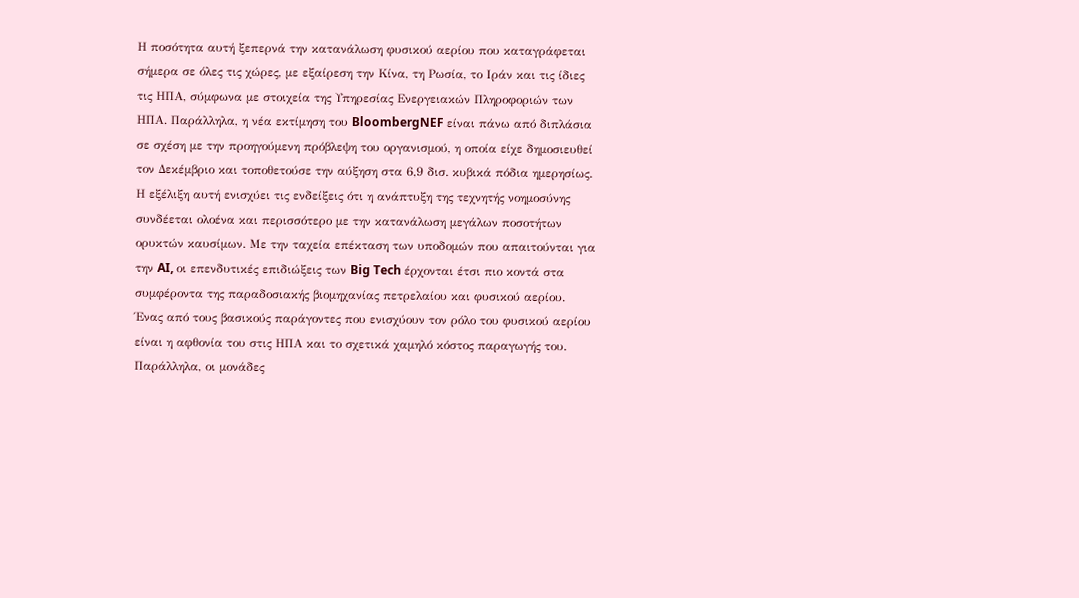Η ποσότητα αυτή ξεπερνά την κατανάλωση φυσικού αερίου που καταγράφεται σήμερα σε όλες τις χώρες, με εξαίρεση την Κίνα, τη Ρωσία, το Ιράν και τις ίδιες τις ΗΠΑ, σύμφωνα με στοιχεία της Υπηρεσίας Ενεργειακών Πληροφοριών των ΗΠΑ. Παράλληλα, η νέα εκτίμηση του BloombergNEF είναι πάνω από διπλάσια σε σχέση με την προηγούμενη πρόβλεψη του οργανισμού, η οποία είχε δημοσιευθεί τον Δεκέμβριο και τοποθετούσε την αύξηση στα 6,9 δισ. κυβικά πόδια ημερησίως.
Η εξέλιξη αυτή ενισχύει τις ενδείξεις ότι η ανάπτυξη της τεχνητής νοημοσύνης συνδέεται ολοένα και περισσότερο με την κατανάλωση μεγάλων ποσοτήτων ορυκτών καυσίμων. Με την ταχεία επέκταση των υποδομών που απαιτούνται για την AI, οι επενδυτικές επιδιώξεις των Big Tech έρχονται έτσι πιο κοντά στα συμφέροντα της παραδοσιακής βιομηχανίας πετρελαίου και φυσικού αερίου.
Ένας από τους βασικούς παράγοντες που ενισχύουν τον ρόλο του φυσικού αερίου είναι η αφθονία του στις ΗΠΑ και το σχετικά χαμηλό κόστος παραγωγής του. Παράλληλα, οι μονάδες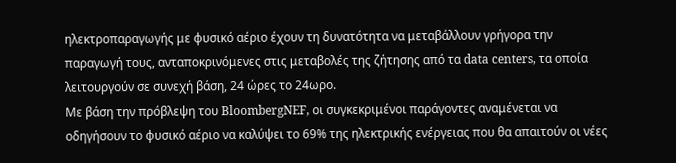ηλεκτροπαραγωγής με φυσικό αέριο έχουν τη δυνατότητα να μεταβάλλουν γρήγορα την παραγωγή τους, ανταποκρινόμενες στις μεταβολές της ζήτησης από τα data centers, τα οποία λειτουργούν σε συνεχή βάση, 24 ώρες το 24ωρο.
Με βάση την πρόβλεψη του BloombergNEF, οι συγκεκριμένοι παράγοντες αναμένεται να οδηγήσουν το φυσικό αέριο να καλύψει το 69% της ηλεκτρικής ενέργειας που θα απαιτούν οι νέες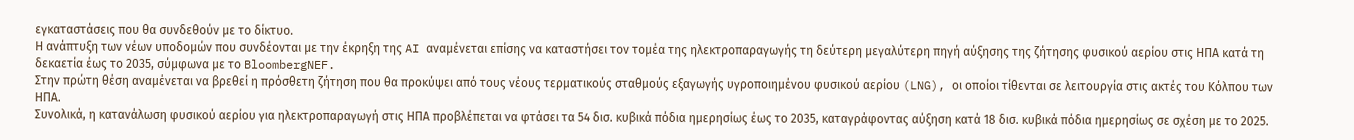εγκαταστάσεις που θα συνδεθούν με το δίκτυο.
Η ανάπτυξη των νέων υποδομών που συνδέονται με την έκρηξη της AI αναμένεται επίσης να καταστήσει τον τομέα της ηλεκτροπαραγωγής τη δεύτερη μεγαλύτερη πηγή αύξησης της ζήτησης φυσικού αερίου στις ΗΠΑ κατά τη δεκαετία έως το 2035, σύμφωνα με το BloombergNEF.
Στην πρώτη θέση αναμένεται να βρεθεί η πρόσθετη ζήτηση που θα προκύψει από τους νέους τερματικούς σταθμούς εξαγωγής υγροποιημένου φυσικού αερίου (LNG), οι οποίοι τίθενται σε λειτουργία στις ακτές του Κόλπου των ΗΠΑ.
Συνολικά, η κατανάλωση φυσικού αερίου για ηλεκτροπαραγωγή στις ΗΠΑ προβλέπεται να φτάσει τα 54 δισ. κυβικά πόδια ημερησίως έως το 2035, καταγράφοντας αύξηση κατά 18 δισ. κυβικά πόδια ημερησίως σε σχέση με το 2025.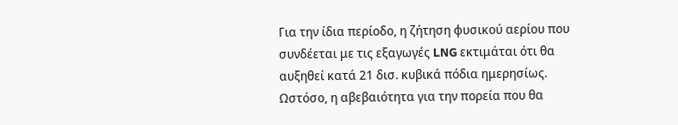Για την ίδια περίοδο, η ζήτηση φυσικού αερίου που συνδέεται με τις εξαγωγές LNG εκτιμάται ότι θα αυξηθεί κατά 21 δισ. κυβικά πόδια ημερησίως.
Ωστόσο, η αβεβαιότητα για την πορεία που θα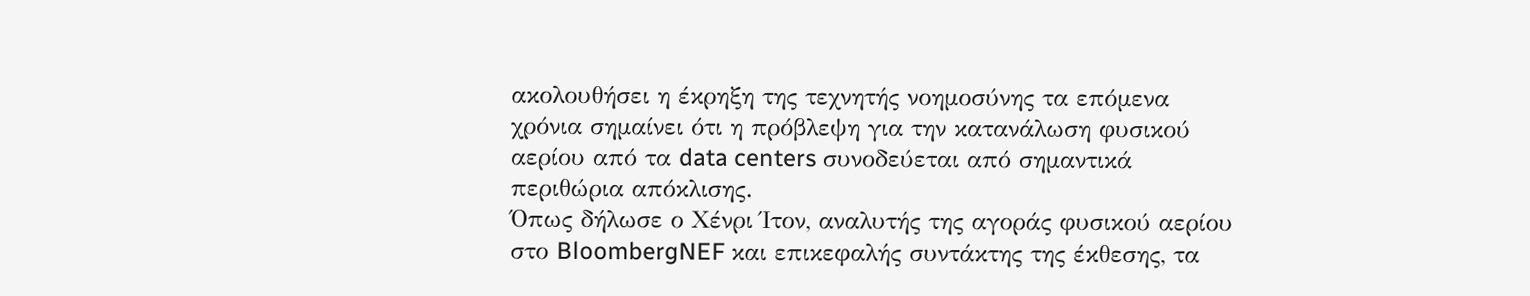ακολουθήσει η έκρηξη της τεχνητής νοημοσύνης τα επόμενα χρόνια σημαίνει ότι η πρόβλεψη για την κατανάλωση φυσικού αερίου από τα data centers συνοδεύεται από σημαντικά περιθώρια απόκλισης.
Όπως δήλωσε ο Χένρι Ίτον, αναλυτής της αγοράς φυσικού αερίου στο BloombergNEF και επικεφαλής συντάκτης της έκθεσης, τα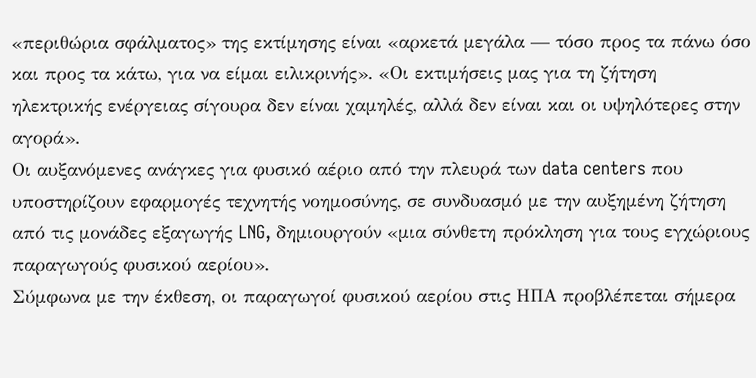«περιθώρια σφάλματος» της εκτίμησης είναι «αρκετά μεγάλα — τόσο προς τα πάνω όσο και προς τα κάτω, για να είμαι ειλικρινής». «Οι εκτιμήσεις μας για τη ζήτηση ηλεκτρικής ενέργειας σίγουρα δεν είναι χαμηλές, αλλά δεν είναι και οι υψηλότερες στην αγορά».
Οι αυξανόμενες ανάγκες για φυσικό αέριο από την πλευρά των data centers που υποστηρίζουν εφαρμογές τεχνητής νοημοσύνης, σε συνδυασμό με την αυξημένη ζήτηση από τις μονάδες εξαγωγής LNG, δημιουργούν «μια σύνθετη πρόκληση για τους εγχώριους παραγωγούς φυσικού αερίου».
Σύμφωνα με την έκθεση, οι παραγωγοί φυσικού αερίου στις ΗΠΑ προβλέπεται σήμερα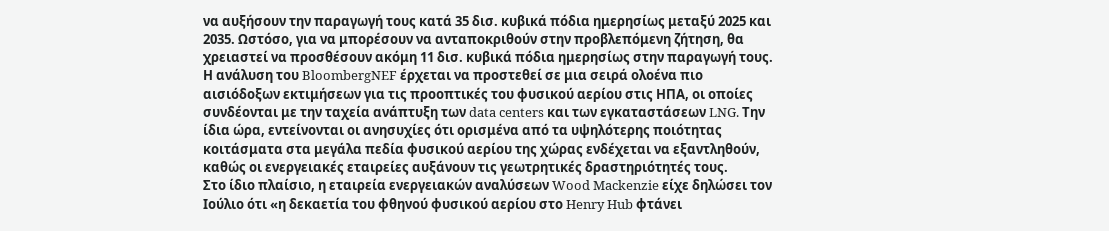να αυξήσουν την παραγωγή τους κατά 35 δισ. κυβικά πόδια ημερησίως μεταξύ 2025 και 2035. Ωστόσο, για να μπορέσουν να ανταποκριθούν στην προβλεπόμενη ζήτηση, θα χρειαστεί να προσθέσουν ακόμη 11 δισ. κυβικά πόδια ημερησίως στην παραγωγή τους.
Η ανάλυση του BloombergNEF έρχεται να προστεθεί σε μια σειρά ολοένα πιο αισιόδοξων εκτιμήσεων για τις προοπτικές του φυσικού αερίου στις ΗΠΑ, οι οποίες συνδέονται με την ταχεία ανάπτυξη των data centers και των εγκαταστάσεων LNG. Την ίδια ώρα, εντείνονται οι ανησυχίες ότι ορισμένα από τα υψηλότερης ποιότητας κοιτάσματα στα μεγάλα πεδία φυσικού αερίου της χώρας ενδέχεται να εξαντληθούν, καθώς οι ενεργειακές εταιρείες αυξάνουν τις γεωτρητικές δραστηριότητές τους.
Στο ίδιο πλαίσιο, η εταιρεία ενεργειακών αναλύσεων Wood Mackenzie είχε δηλώσει τον Ιούλιο ότι «η δεκαετία του φθηνού φυσικού αερίου στο Henry Hub φτάνει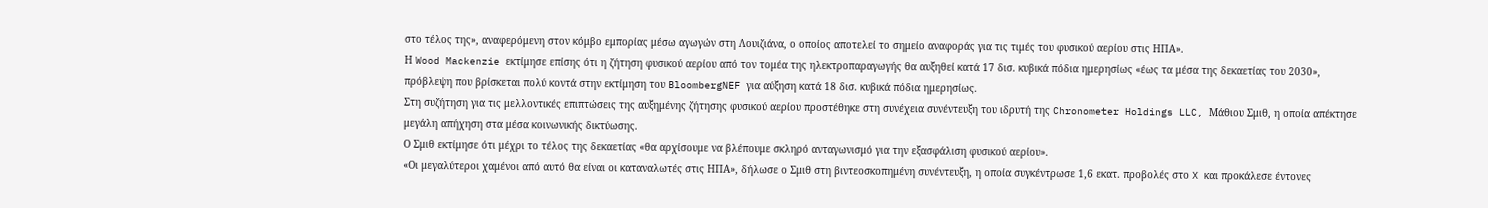στο τέλος της», αναφερόμενη στον κόμβο εμπορίας μέσω αγωγών στη Λουιζιάνα, ο οποίος αποτελεί το σημείο αναφοράς για τις τιμές του φυσικού αερίου στις ΗΠΑ».
Η Wood Mackenzie εκτίμησε επίσης ότι η ζήτηση φυσικού αερίου από τον τομέα της ηλεκτροπαραγωγής θα αυξηθεί κατά 17 δισ. κυβικά πόδια ημερησίως «έως τα μέσα της δεκαετίας του 2030», πρόβλεψη που βρίσκεται πολύ κοντά στην εκτίμηση του BloombergNEF για αύξηση κατά 18 δισ. κυβικά πόδια ημερησίως.
Στη συζήτηση για τις μελλοντικές επιπτώσεις της αυξημένης ζήτησης φυσικού αερίου προστέθηκε στη συνέχεια συνέντευξη του ιδρυτή της Chronometer Holdings LLC, Μάθιου Σμιθ, η οποία απέκτησε μεγάλη απήχηση στα μέσα κοινωνικής δικτύωσης.
Ο Σμιθ εκτίμησε ότι μέχρι το τέλος της δεκαετίας «θα αρχίσουμε να βλέπουμε σκληρό ανταγωνισμό για την εξασφάλιση φυσικού αερίου».
«Οι μεγαλύτεροι χαμένοι από αυτό θα είναι οι καταναλωτές στις ΗΠΑ», δήλωσε ο Σμιθ στη βιντεοσκοπημένη συνέντευξη, η οποία συγκέντρωσε 1,6 εκατ. προβολές στο X και προκάλεσε έντονες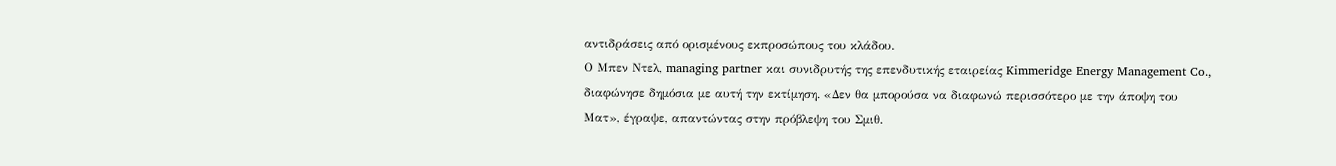αντιδράσεις από ορισμένους εκπροσώπους του κλάδου.
Ο Μπεν Ντελ, managing partner και συνιδρυτής της επενδυτικής εταιρείας Kimmeridge Energy Management Co., διαφώνησε δημόσια με αυτή την εκτίμηση. «Δεν θα μπορούσα να διαφωνώ περισσότερο με την άποψη του Ματ», έγραψε, απαντώντας στην πρόβλεψη του Σμιθ.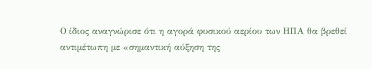Ο ίδιος αναγνώρισε ότι η αγορά φυσικού αερίου των ΗΠΑ θα βρεθεί αντιμέτωπη με «σημαντική αύξηση της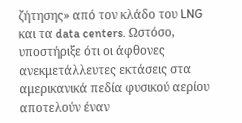ζήτησης» από τον κλάδο του LNG και τα data centers. Ωστόσο, υποστήριξε ότι οι άφθονες ανεκμετάλλευτες εκτάσεις στα αμερικανικά πεδία φυσικού αερίου αποτελούν έναν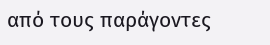από τους παράγοντες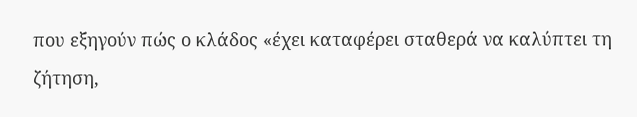που εξηγούν πώς ο κλάδος «έχει καταφέρει σταθερά να καλύπτει τη ζήτηση,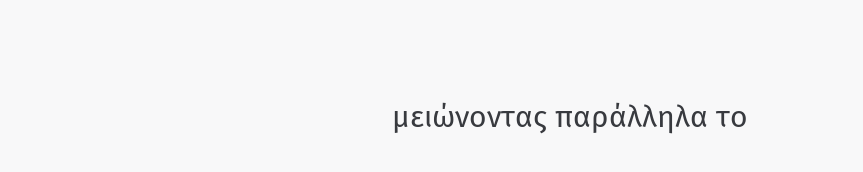μειώνοντας παράλληλα το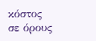κόστος σε όρους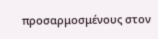προσαρμοσμένους στον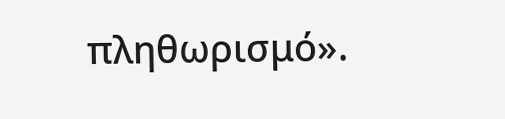πληθωρισμό».